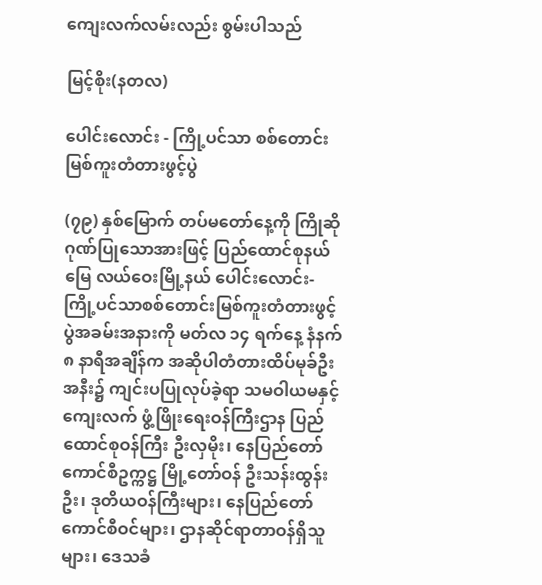ကျေးလက်လမ်းလည်း စွမ်းပါသည်

မြင့်စိုး(နတလ)

ပေါင်းလောင်း - ကြို့ပင်သာ စစ်တောင်းမြစ်ကူးတံတားဖွင့်ပွဲ

(၇၉) နှစ်မြောက် တပ်မတော်နေ့ကို ကြိုဆိုဂုဏ်ပြုသောအားဖြင့် ပြည်ထောင်စုနယ်မြေ လယ်ဝေးမြို့နယ် ပေါင်းလောင်း-ကြို့ပင်သာစစ်တောင်းမြစ်ကူးတံတားဖွင့်ပွဲအခမ်းအနားကို မတ်လ ၁၄ ရက်နေ့ နံနက် ၈ နာရီအချိန်က အဆိုပါတံတားထိပ်မုခ်ဦး အနီး၌ ကျင်းပပြုလုပ်ခဲ့ရာ သမဝါယမနှင့် ကျေးလက် ဖွံ့ဖြိုးရေးဝန်ကြီးဌာန ပြည်ထောင်စုဝန်ကြီး ဦးလှမိုး၊ နေပြည်တော်ကောင်စီဥက္ကဋ္ဌ မြို့တော်ဝန် ဦးသန်းထွန်းဦး၊ ဒုတိယဝန်ကြီးများ၊ နေပြည်တော်ကောင်စီဝင်များ၊ ဌာနဆိုင်ရာတာဝန်ရှိသူများ၊ ဒေသခံ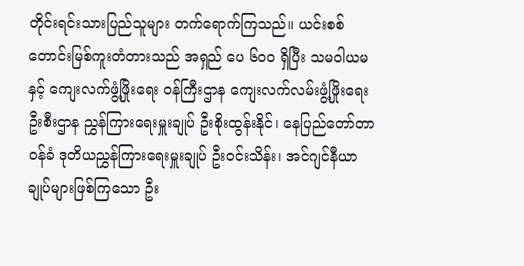တိုင်းရင်းသားပြည်သူများ တက်ရောက်ကြသည်။ ယင်းစစ်တောင်းမြစ်ကူးတံတားသည် အရှည် ပေ ၆၀၀ ရှိပြီး သမဝါယမနှင့် ကျေးလက်ဖွံ့ဖြိုးရေး ဝန်ကြီးဌာန ကျေးလက်လမ်းဖွံ့ဖြိုးရေးဦးစီးဌာန ညွှန်ကြားရေးမှူးချုပ် ဦးစိုးထွန်းနိုင်၊ နေပြည်တော်တာဝန်ခံ ဒုတိယညွှန်ကြားရေးမှူးချုပ် ဦးဝင်းသိန်း၊ အင်ဂျင်နီယာချုပ်များဖြစ်ကြသော ဦး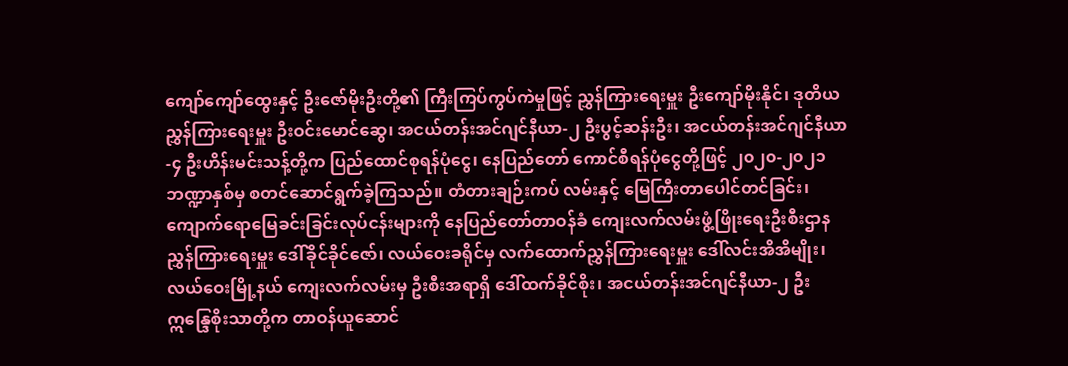ကျော်ကျော်ထွေးနှင့် ဦးဇော်မိုးဦးတို့၏ ကြီးကြပ်ကွပ်ကဲမှုဖြင့် ညွှန်ကြားရေးမှူး ဦးကျော်မိုးနိုင်၊ ဒုတိယညွှန်ကြားရေးမှူး ဦးဝင်းမောင်ဆွေ၊ အငယ်တန်းအင်ဂျင်နီယာ-၂ ဦးပွင့်ဆန်းဦး၊ အငယ်တန်းအင်ဂျင်နီယာ-၄ ဦးဟိန်းမင်းသန့်တို့က ပြည်ထောင်စုရန်ပုံငွေ၊ နေပြည်တော် ကောင်စီရန်ပုံငွေတို့ဖြင့် ၂၀၂၀-၂၀၂၁ ဘဏ္ဍာနှစ်မှ စတင်ဆောင်ရွက်ခဲ့ကြသည်။ တံတားချဉ်းကပ် လမ်းနှင့် မြေကြီးတာပေါင်တင်ခြင်း၊ကျောက်ရောမြေခင်းခြင်းလုပ်ငန်းများကို နေပြည်တော်တာဝန်ခံ ကျေးလက်လမ်းဖွံ့ဖြိုးရေးဦးစီးဌာန ညွှန်ကြားရေးမှူး ဒေါ်ခိုင်ခိုင်ဇော်၊ လယ်ဝေးခရိုင်မှ လက်ထောက်ညွှန်ကြားရေးမှူး ဒေါ်လင်းအိအိမျိုး၊ လယ်ဝေးမြို့နယ် ကျေးလက်လမ်းမှ ဦးစီးအရာရှိ ဒေါ်ထက်ခိုင်စိုး၊ အငယ်တန်းအင်ဂျင်နီယာ-၂ ဦးဣန္ဒြေစိုးသာတို့က တာဝန်ယူဆောင်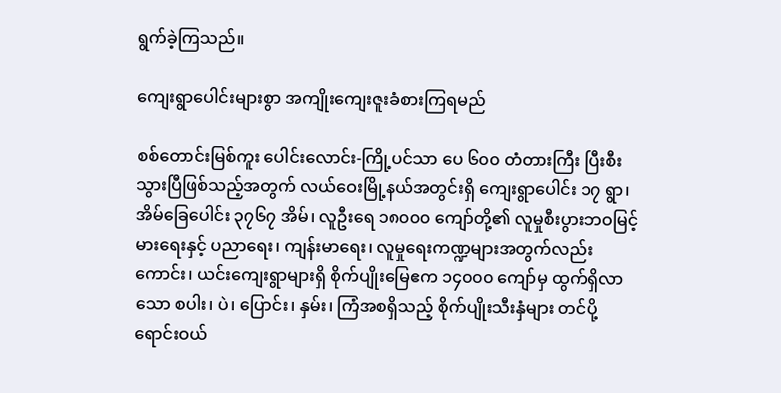ရွက်ခဲ့ကြသည်။

ကျေးရွာပေါင်းများစွာ အကျိုးကျေးဇူးခံစားကြရမည်

စစ်တောင်းမြစ်ကူး ပေါင်းလောင်း-ကြို့ပင်သာ ပေ ၆၀၀ တံတားကြီး ပြီးစီးသွားပြီဖြစ်သည့်အတွက် လယ်ဝေးမြို့နယ်အတွင်းရှိ ကျေးရွာပေါင်း ၁၇ ရွာ၊ အိမ်ခြေပေါင်း ၃၇၆၇ အိမ်၊ လူဦးရေ ၁၈၀၀၀ ကျော်တို့၏ လူမှုစီးပွားဘဝမြင့်မားရေးနှင့် ပညာရေး၊ ကျန်းမာရေး၊ လူမှုရေးကဏ္ဍများအတွက်လည်းကောင်း၊ ယင်းကျေးရွာများရှိ စိုက်ပျိုးမြေဧက ၁၄၀၀၀ ကျော်မှ ထွက်ရှိလာသော စပါး၊ ပဲ၊ ပြောင်း၊ နှမ်း၊ ကြံအစရှိသည့် စိုက်ပျိုးသီးနှံများ တင်ပို့ ရောင်းဝယ်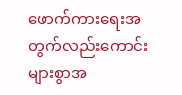ဖောက်ကားရေးအတွက်လည်းကောင်း များစွာအ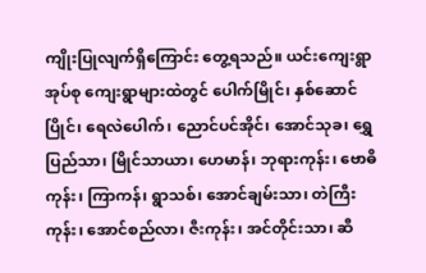ကျိုးပြုလျက်ရှိကြောင်း တွေ့ရသည်။ ယင်းကျေးရွာအုပ်စု ကျေးရွာများထဲတွင် ပေါက်မြိုင်၊ နှစ်ဆောင်ပြိုင်၊ ရေလဲပေါက်၊ ညောင်ပင်အိုင်၊ အောင်သုခ၊ ရွှေပြည်သာ၊ မြိုင်သာယာ၊ ဟေမာန်၊ ဘုရားကုန်း၊ ဗောဓိကုန်း၊ ကြာကန်၊ ရွာသစ်၊ အောင်ချမ်းသာ၊ တဲကြီးကုန်း၊ အောင်စည်လာ၊ ဇီးကုန်း၊ အင်တိုင်းသာ၊ ဆီ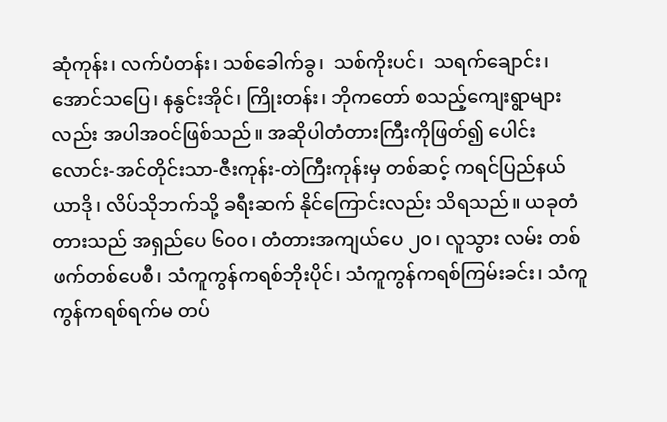ဆုံကုန်း၊ လက်ပံတန်း၊ သစ်ခေါက်ခွ၊  သစ်ကိုးပင်၊  သရက်ချောင်း၊  အောင်သပြေ၊ နနွင်းအိုင်၊ ကြိုးတန်း၊ ဘိုကတော် စသည့်ကျေးရွာများလည်း အပါအဝင်ဖြစ်သည်။ အဆိုပါတံတားကြီးကိုဖြတ်၍ ပေါင်းလောင်း-အင်တိုင်းသာ-ဇီးကုန်း-တဲကြီးကုန်းမှ တစ်ဆင့် ကရင်ပြည်နယ် ယာဒို၊ လိပ်သိုဘက်သို့ ခရီးဆက် နိုင်ကြောင်းလည်း သိရသည်။ ယခုတံတားသည် အရှည်ပေ ၆၀၀၊ တံတားအကျယ်ပေ ၂၀၊ လူသွား လမ်း တစ်ဖက်တစ်ပေစီ၊ သံကူကွန်ကရစ်ဘိုးပိုင်၊ သံကူကွန်ကရစ်ကြမ်းခင်း၊ သံကူကွန်ကရစ်ရက်မ တပ်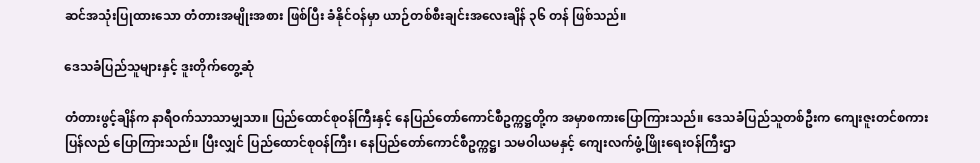ဆင်အသုံးပြုထားသော တံတားအမျိုးအစား ဖြစ်ပြီး ခံနိုင်ဝန်မှာ ယာဉ်တစ်စီးချင်းအလေးချိန် ၃၆ တန် ဖြစ်သည်။

ဒေသခံပြည်သူများနှင့် ဒူးတိုက်တွေ့ဆုံ

တံတားဖွင့်ချိန်က နာရီဝက်သာသာမျှသာ။ ပြည်ထောင်စုဝန်ကြီးနှင့် နေပြည်တော်ကောင်စီဥက္ကဋ္ဌတို့က အမှာစကားပြောကြားသည်။ ဒေသခံပြည်သူတစ်ဦးက ကျေးဇူးတင်စကားပြန်လည် ပြောကြားသည်။ ပြီးလျှင် ပြည်ထောင်စုဝန်ကြီး၊ နေပြည်တော်ကောင်စီဥက္ကဋ္ဌ၊ သမဝါယမနှင့် ကျေးလက်ဖွံ့ဖြိုးရေးဝန်ကြီးဌာ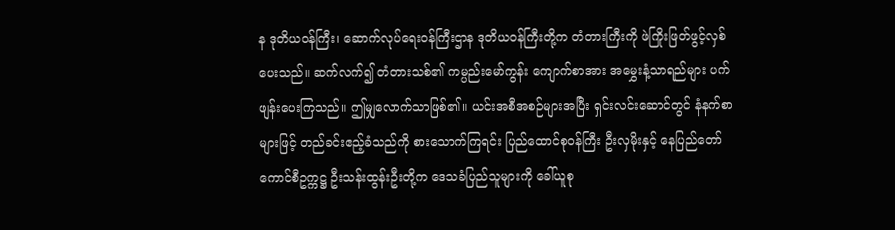န ဒုတိယဝန်ကြီး၊ ဆောက်လုပ်ရေးဝန်ကြီးဌာန ဒုတိယဝန်ကြီးတို့က တံတားကြီးကို ဖဲကြိုးဖြတ်ဖွင့်လှစ်ပေးသည်။ ဆက်လက်၍ တံတားသစ်၏ ကမ္ပည်းမော်ကွန်း ကျောက်စာအား အမွှေးနံ့သာရည်များ ပက်ဖျန်းပေးကြသည်။ ဤမျှလောက်သာဖြစ်၏။ ယင်းအစီအစဉ်များအပြီး ရှင်းလင်းဆောင်တွင် နံနက်စာများဖြင့် တည်ခင်းဧည့်ခံသည်ကို စားသောက်ကြရင်း ပြည်ထောင်စုဝန်ကြီး ဦးလှမိုးနှင့် နေပြည်တော် ကောင်စီဥက္ကဋ္ဌ ဦးသန်းထွန်းဦးတို့က ဒေသခံပြည်သူများကို ခေါ်ယူစု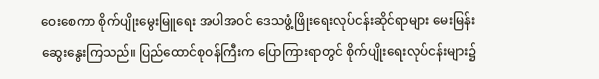ဝေးစေကာ စိုက်ပျိုးမွေးမြူရေး အပါအဝင် ဒေသဖွံ့ဖြိုးရေးလုပ်ငန်းဆိုင်ရာများ မေးမြန်းဆွေးနွေးကြသည်။ ပြည်ထောင်စုဝန်ကြီးက ပြောကြားရာတွင် စိုက်ပျိုးရေးလုပ်ငန်းများ၌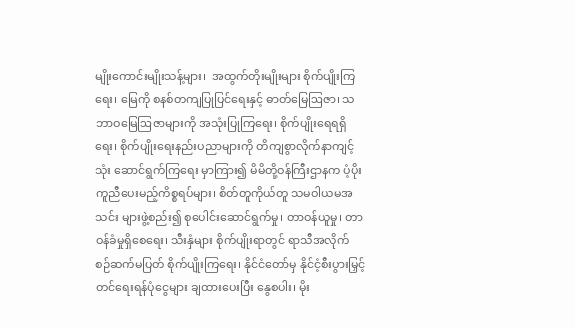မျိုးကောင်းမျိုးသန့်များ၊  အထွက်တိုးမျိုးများ စိုက်ပျိုးကြရေး၊ မြေကို စနစ်တကျပြုပြင်ရေးနှင့် ဓာတ်မြေဩဇာ၊ သဘာဝမြေဩဇာများကို အသုံးပြုကြရေး၊ စိုက်ပျိုးရေရရှိရေး၊ စိုက်ပျိုးရေးနည်းပညာများကို တိကျစွာလိုက်နာကျင့်သုံး ဆောင်ရွက်ကြရေး မှာကြား၍ မိမိတို့ဝန်ကြီးဌာနက ပံ့ပိုးကူညီပေးမည့်ကိစ္စရပ်များ၊ စိတ်တူကိုယ်တူ သမဝါယမအသင်း များဖွဲ့စည်း၍ စုပေါင်းဆောင်ရွက်မှု၊ တာဝန်ယူမှု၊ တာဝန်ခံမှုရှိစေရေး၊ သီးနှံများ စိုက်ပျိုးရာတွင် ရာသီအလိုက် စဉ်ဆက်မပြတ် စိုက်ပျိုးကြရေး၊ နိုင်ငံတော်မှ နိုင်ငံ့စီးပွားမြှင့်တင်ရေးရန်ပုံငွေများ ချထားပေးပြီး နွေစပါး၊ မိုး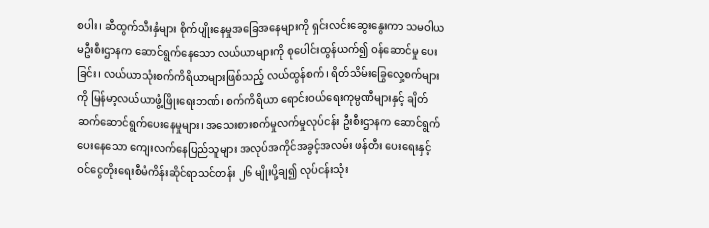စပါး၊ ဆီထွက်သီးနှံများ စိုက်ပျိုးနေမှုအခြေအနေများကို ရှင်းလင်းဆွေးနွေးကာ သမဝါယမဦးစီးဌာနက ဆောင်ရွက်နေသော လယ်ယာများကို စုပေါင်းထွန်ယက်၍ ဝန်ဆောင်မှု ပေးခြင်း၊ လယ်ယာသုံးစက်ကိရိယာများဖြစ်သည့် လယ်ထွန်စက်၊ ရိတ်သိမ်းခြွေလှေ့စက်များကို မြန်မာ့လယ်ယာဖွံ့ဖြိုးရေးဘဏ်၊ စက်ကိရိယာ ရောင်းဝယ်ရေးကုမ္ပဏီများနှင့် ချိတ်ဆက်ဆောင်ရွက်ပေးနေမှုများ၊ အသေးစားစက်မှုလက်မှုလုပ်ငန်း ဦးစီးဌာနက ဆောင်ရွက်ပေးနေသော ကျေးလက်နေပြည်သူများ အလုပ်အကိုင်အခွင့်အလမ်း ဖန်တီး ပေးရေးနှင့် ဝင်ငွေတိုးရေးစီမံကိန်းဆိုင်ရာသင်တန်း ၂၆ မျိုးပို့ချ၍ လုပ်ငန်းသုံး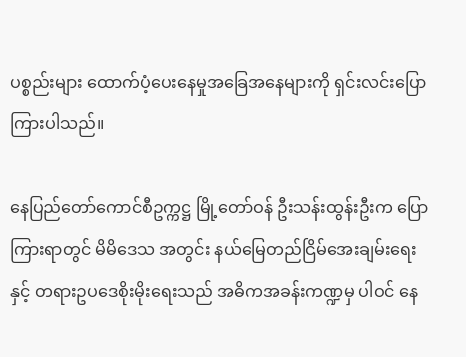ပစ္စည်းများ ထောက်ပံ့ပေးနေမှုအခြေအနေများကို ရှင်းလင်းပြောကြားပါသည်။

နေပြည်တော်ကောင်စီဥက္ကဋ္ဌ မြို့တော်ဝန် ဦးသန်းထွန်းဦးက ပြောကြားရာတွင် မိမိဒေသ အတွင်း နယ်မြေတည်ငြိမ်အေးချမ်းရေးနှင့် တရားဥပဒေစိုးမိုးရေးသည် အဓိကအခန်းကဏ္ဍမှ ပါဝင် နေ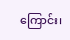ကြောင်း၊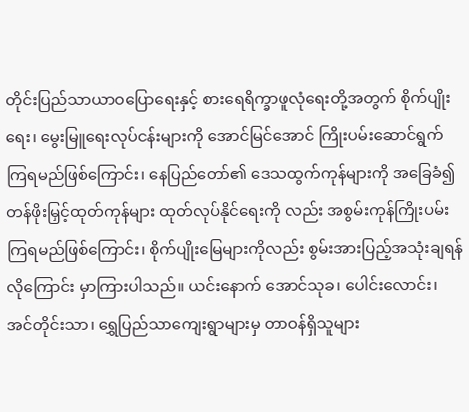တိုင်းပြည်သာယာဝပြောရေးနှင့် စားရေရိက္ခာဖူလုံရေးတို့အတွက် စိုက်ပျိုးရေး၊ မွေးမြူရေးလုပ်ငန်းများကို အောင်မြင်အောင် ကြိုးပမ်းဆောင်ရွက်ကြရမည်ဖြစ်ကြောင်း၊ နေပြည်တော်၏ ဒေသထွက်ကုန်များကို အခြေခံ၍ တန်ဖိုးမြှင့်ထုတ်ကုန်များ ထုတ်လုပ်နိုင်ရေးကို လည်း အစွမ်းကုန်ကြိုးပမ်းကြရမည်ဖြစ်ကြောင်း၊ စိုက်ပျိုးမြေများကိုလည်း စွမ်းအားပြည့်အသုံးချရန် လိုကြောင်း မှာကြားပါသည်။ ယင်းနောက် အောင်သုခ၊ ပေါင်းလောင်း၊ အင်တိုင်းသာ၊ ရွှေပြည်သာကျေးရွာများမှ တာဝန်ရှိသူများ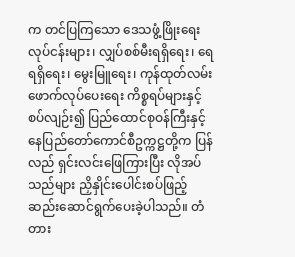က တင်ပြကြသော ဒေသဖွံ့ဖြိုးရေးလုပ်ငန်းများ၊ လျှပ်စစ်မီးရရှိရေး၊ ရေရရှိရေး၊ မွေးမြူရေး၊ ကုန်ထုတ်လမ်းဖောက်လုပ်ပေးရေး ကိစ္စရပ်များနှင့်စပ်လျဉ်း၍ ပြည်ထောင်စုဝန်ကြီးနှင့် နေပြည်တော်ကောင်စီဥက္ကဋ္ဌတို့က ပြန်လည် ရှင်းလင်းဖြေကြားပြီး လိုအပ်သည်များ ညှိနှိုင်းပေါင်းစပ်ဖြည့်ဆည်းဆောင်ရွက်ပေးခဲ့ပါသည်။ တံတား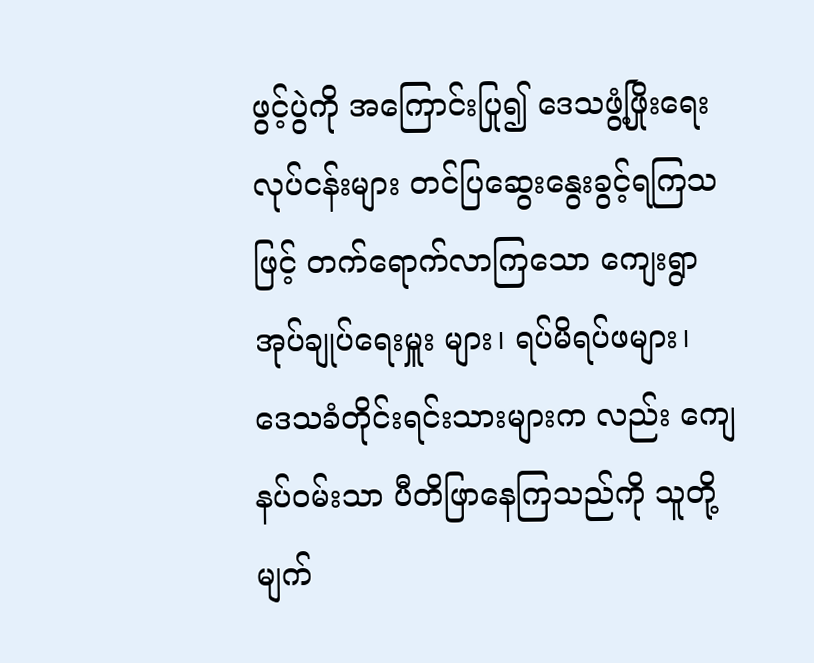ဖွင့်ပွဲကို အကြောင်းပြု၍ ဒေသဖွံ့ဖြိုးရေးလုပ်ငန်းများ တင်ပြဆွေးနွေးခွင့်ရကြသဖြင့် တက်ရောက်လာကြသော ကျေးရွာအုပ်ချုပ်ရေးမှူး များ၊ ရပ်မိရပ်ဖများ၊ ဒေသခံတိုင်းရင်းသားများက လည်း ကျေနပ်ဝမ်းသာ ပီတိဖြာနေကြသည်ကို သူတို့မျက်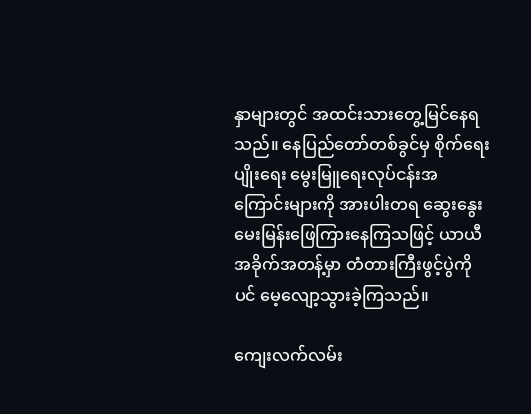နှာများတွင် အထင်းသားတွေ့မြင်နေရသည်။ နေပြည်တော်တစ်ခွင်မှ စိုက်ရေးပျိုးရေး မွေးမြူရေးလုပ်ငန်းအကြောင်းများကို အားပါးတရ ဆွေးနွေးမေးမြန်းဖြေကြားနေကြသဖြင့် ယာယီအခိုက်အတန့်မှာ တံတားကြီးဖွင့်ပွဲကိုပင် မေ့လျော့သွားခဲ့ကြသည်။

ကျေးလက်လမ်း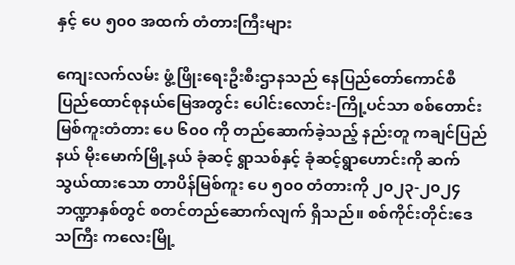နှင့် ပေ ၅၀၀ အထက် တံတားကြီးများ

ကျေးလက်လမ်း ဖွံ့ဖြိုးရေးဦးစီးဌာနသည် နေပြည်တော်ကောင်စီ ပြည်ထောင်စုနယ်မြေအတွင်း ပေါင်းလောင်း-ကြို့ပင်သာ စစ်တောင်းမြစ်ကူးတံတား ပေ ၆၀၀ ကို တည်ဆောက်ခဲ့သည့် နည်းတူ ကချင်ပြည်နယ် မိုးမောက်မြို့နယ် ခုံဆင့် ရွာသစ်နှင့် ခုံဆင့်ရွာဟောင်းကို ဆက်သွယ်ထားသော တာပိန်မြစ်ကူး ပေ ၅၀၀ တံတားကို ၂၀၂၃-၂၀၂၄ ဘဏ္ဍာနှစ်တွင် စတင်တည်ဆောက်လျက် ရှိသည်။ စစ်ကိုင်းတိုင်းဒေသကြီး ကလေးမြို့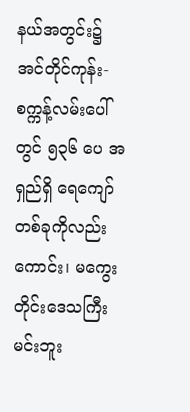နယ်အတွင်း၌ အင်တိုင်ကုန်း-စက္ကန့်လမ်းပေါ်တွင် ၅၃၆ ပေ အရှည်ရှိ ရေကျော်တစ်ခုကိုလည်းကောင်း၊ မကွေးတိုင်းဒေသကြီး မင်းဘူး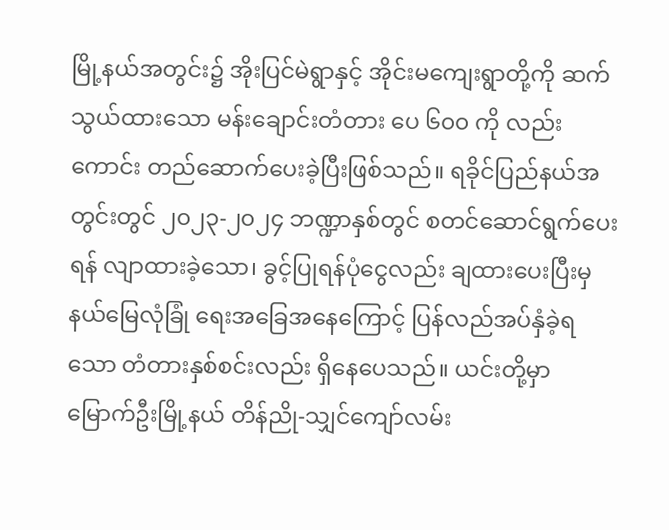မြို့နယ်အတွင်း၌ အိုးပြင်မဲရွာနှင့် အိုင်းမကျေးရွာတို့ကို ဆက်သွယ်ထားသော မန်းချောင်းတံတား ပေ ၆၀၀ ကို လည်းကောင်း တည်ဆောက်ပေးခဲ့ပြီးဖြစ်သည်။ ရခိုင်ပြည်နယ်အတွင်းတွင် ၂၀၂၃-၂၀၂၄ ဘဏ္ဍာနှစ်တွင် စတင်ဆောင်ရွက်ပေးရန် လျာထားခဲ့သော၊ ခွင့်ပြုရန်ပုံငွေလည်း ချထားပေးပြီးမှ နယ်မြေလုံခြုံ ရေးအခြေအနေကြောင့် ပြန်လည်အပ်နှံခဲ့ရသော တံတားနှစ်စင်းလည်း ရှိနေပေသည်။ ယင်းတို့မှာ မြောက်ဦးမြို့နယ် တိန်ညို-သျှင်ကျော်လမ်း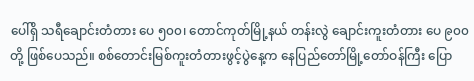ပေါ်ရှိ သရီချောင်းတံတား ပေ ၅၀၀၊ တောင်ကုတ်မြို့နယ် တန်းလွဲ ချောင်းကူးတံတား ပေ ၉၀၀ တို့ ဖြစ်ပေသည်။ စစ်တောင်းမြစ်ကူးတံတားဖွင့်ပွဲနေ့က နေပြည်တော်မြို့တော်ဝန်ကြီး ပြော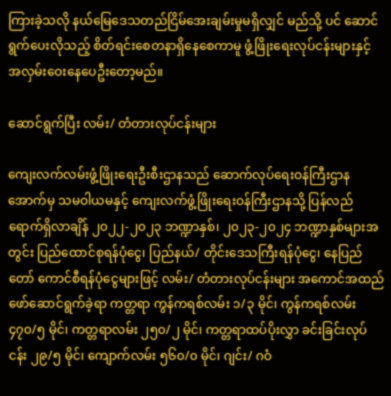ကြားခဲ့သလို နယ်မြေဒေသတည်ငြိမ်အေးချမ်းမှုမရှိလျှင် မည်သို့ ပင် ဆောင်ရွက်ပေးလိုသည့် စိတ်ရင်းစေတနာရှိနေစေကာမူ ဖွံ့ဖြိုးရေးလုပ်ငန်းများနှင့် အလှမ်းဝေးနေပေဦးတော့မည်။

ဆောင်ရွက်ပြီး လမ်း/ တံတားလုပ်ငန်းများ

ကျေးလက်လမ်းဖွံ့ဖြိုးရေးဦးစီးဌာနသည် ဆောက်လုပ်ရေးဝန်ကြီးဌာနအောက်မှ သမဝါယမနှင့် ကျေးလက်ဖွံ့ဖြိုးရေးဝန်ကြီးဌာနသို့ ပြန်လည်ရောက်ရှိလာချိန် ၂၀၂၂-၂၀၂၃ ဘဏ္ဍာနှစ်၊ ၂၀၂၃-၂၀၂၄ ဘဏ္ဍာနှစ်များအတွင်း ပြည်ထောင်စုရန်ပုံငွေ၊ ပြည်နယ်/ တိုင်းဒေသကြီးရန်ပုံငွေ၊ နေပြည်တော် ကောင်စီရန်ပုံငွေများဖြင့် လမ်း/ တံတားလုပ်ငန်းများ အကောင်အထည်ဖော်ဆောင်ရွက်ခဲ့ရာ ကတ္တရာ ကွန်ကရစ်လမ်း ၁/၃ မိုင်၊ ကွန်ကရစ်လမ်း ၄၇၀/၅ မိုင်၊ ကတ္တရာလမ်း ၂၅၀/၂ မိုင်၊ ကတ္တရာထပ်ပိုးလွှာ ခင်းခြင်းလုပ်ငန်း ၂၉/၅ မိုင်၊ ကျောက်လမ်း ၅၆၀/၀ မိုင်၊ ဂျင်း/ ဂဝံ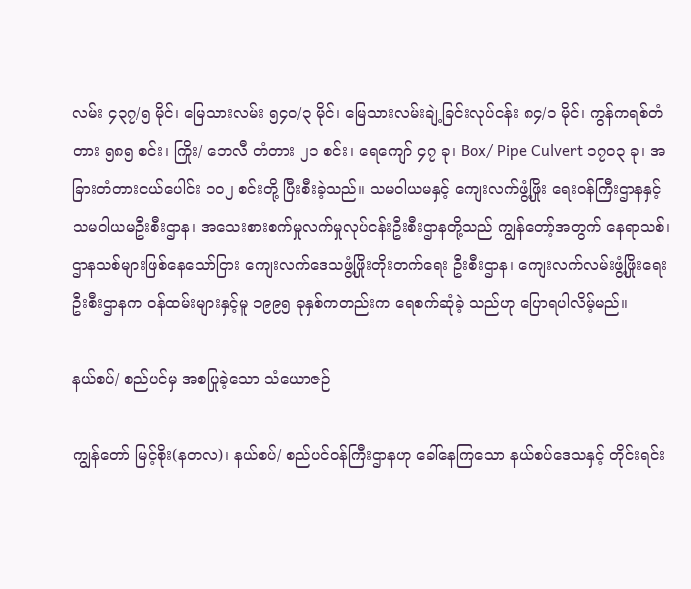လမ်း ၄၃၇/၅ မိုင်၊ မြေသားလမ်း ၅၄၀/၃ မိုင်၊ မြေသားလမ်းချဲ့ခြင်းလုပ်ငန်း ၈၄/၁ မိုင်၊ ကွန်ကရစ်တံတား ၅၈၅ စင်း၊ ကြိုး/ ဘေလီ တံတား ၂၁ စင်း၊ ရေကျော် ၄၇ ခု၊ Box/ Pipe Culvert ၁၇၀၃ ခု၊ အခြားတံတားငယ်ပေါင်း ၁၀၂ စင်းတို့ ပြီးစီးခဲ့သည်။ သမဝါယမနှင့် ကျေးလက်ဖွံ့ဖြိုး ရေးဝန်ကြီးဌာနနှင့် သမဝါယမဦးစီးဌာန၊ အသေးစားစက်မှုလက်မှုလုပ်ငန်းဦးစီးဌာနတို့သည် ကျွန်တော့်အတွက် နေရာသစ်၊ ဌာနသစ်များဖြစ်နေသော်ငြား ကျေးလက်ဒေသဖွံ့ဖြိုးတိုးတက်ရေး ဦးစီးဌာန၊ ကျေးလက်လမ်းဖွံ့ဖြိုးရေးဦးစီးဌာနက ဝန်ထမ်းများနှင့်မူ ၁၉၉၅ ခုနှစ်ကတည်းက ရေစက်ဆုံခဲ့ သည်ဟု ပြောရပါလိမ့်မည်။

နယ်စပ်/ စည်ပင်မှ အစပြုခဲ့သော သံယောဇဉ်

ကျွန်တော် မြင့်စိုး(နတလ)၊ နယ်စပ်/ စည်ပင်ဝန်ကြီးဌာနဟု ခေါ်နေကြသော နယ်စပ်ဒေသနှင့် တိုင်းရင်း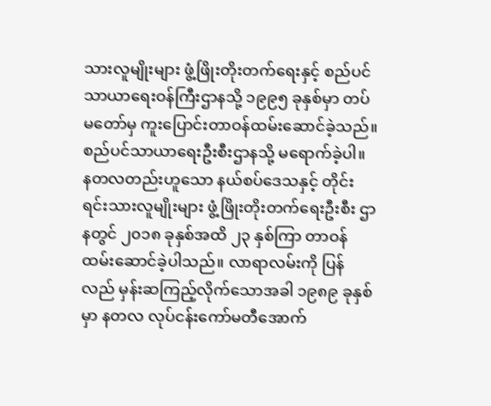သားလူမျိုးများ ဖွံ့ဖြိုးတိုးတက်ရေးနှင့် စည်ပင်သာယာရေးဝန်ကြီးဌာနသို့ ၁၉၉၅ ခုနှစ်မှာ တပ်မတော်မှ ကူးပြောင်းတာဝန်ထမ်းဆောင်ခဲ့သည်။ စည်ပင်သာယာရေးဦးစီးဌာနသို့ မရောက်ခဲ့ပါ။ နတလတည်းဟူသော နယ်စပ်ဒေသနှင့် တိုင်းရင်းသားလူမျိုးများ ဖွံ့ဖြိုးတိုးတက်ရေးဦးစီး ဌာနတွင် ၂၀၁၈ ခုနှစ်အထိ ၂၃ နှစ်ကြာ တာဝန်ထမ်းဆောင်ခဲ့ပါသည်။ လာရာလမ်းကို ပြန်လည် မှန်းဆကြည့်လိုက်သောအခါ ၁၉၈၉ ခုနှစ်မှာ နတလ လုပ်ငန်းကော်မတီအောက်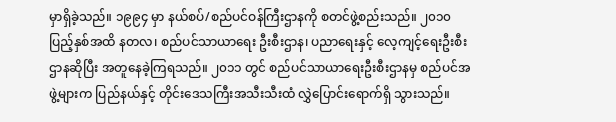မှာရှိခဲ့သည်။ ၁၉၉၄ မှာ နယ်စပ်/စည်ပင်ဝန်ကြီးဌာနကို စတင်ဖွဲ့စည်းသည်။ ၂၀၁၀ ပြည့်နှစ်အထိ နတလ၊ စည်ပင်သာယာရေး ဦးစီးဌာန၊ ပညာရေးနှင့် လေ့ကျင့်ရေးဦးစီးဌာနဆိုပြီး အတူနေခဲ့ကြရသည်။ ၂၀၁၁ တွင် စည်ပင်သာယာရေးဦးစီးဌာနမှ စည်ပင်အဖွဲ့များက ပြည်နယ်နှင့် တိုင်းဒေသကြီးအသီးသီးထံ လွှဲပြောင်းရောက်ရှိ သွားသည်။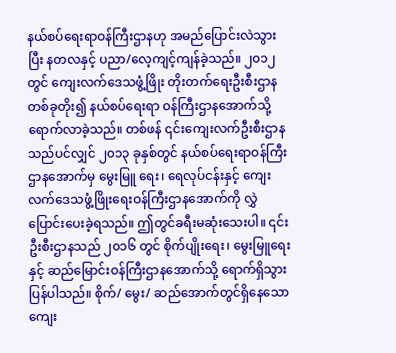နယ်စပ်ရေးရာဝန်ကြီးဌာနဟု အမည်ပြောင်းလဲသွားပြီး နတလနှင့် ပညာ/လေ့ကျင့်ကျန်ခဲ့သည်။ ၂၀၁၂ တွင် ကျေးလက်ဒေသဖွံ့ဖြိုး တိုးတက်ရေးဦးစီးဌာန တစ်ခုတိုး၍ နယ်စပ်ရေးရာ ဝန်ကြီးဌာနအောက်သို့ ရောက်လာခဲ့သည်။ တစ်ဖန် ၎င်းကျေးလက်ဦးစီးဌာနသည်ပင်လျှင် ၂၀၁၃ ခုနှစ်တွင် နယ်စပ်ရေးရာဝန်ကြီးဌာနအောက်မှ မွေးမြူ ရေး၊ ရေလုပ်ငန်းနှင့် ကျေးလက်ဒေသဖွံ့ဖြိုးရေးဝန်ကြီးဌာနအောက်ကို လွှဲပြောင်းပေးခဲ့ရသည်။ ဤတွင်ခရီးမဆုံးသေးပါ။ ၎င်းဦးစီးဌာနသည် ၂၀၁၆ တွင် စိုက်ပျိုးရေး၊ မွေးမြူရေးနှင့် ဆည်မြောင်းဝန်ကြီးဌာနအောက်သို့ ရောက်ရှိသွားပြန်ပါသည်။ စိုက်/ မွေး/ ဆည်အောက်တွင်ရှိနေသော ကျေး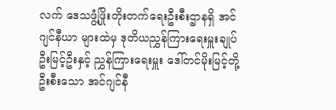လက် ဒေသဖွံ့ဖြိုးတိုးတက်ရေးဦးစီးဌာနရှိ အင်ဂျင်နီယာ များထဲမှ ဒုတိယညွှန်ကြားရေးမှူးချုပ် ဦးမြင့်ဦးနှင့် ညွှန်ကြားရေးမှူး ဒေါ်တင်မိုးမြင့်တို့ ဦးစီးသော အင်ဂျင်နီ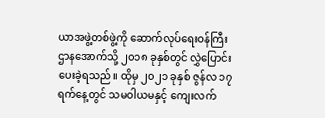ယာအဖွဲ့တစ်ဖွဲ့ကို ဆောက်လုပ်ရေးဝန်ကြီးဌာနအောက်သို့ ၂၀၁၈ ခုနှစ်တွင် လွှဲပြောင်း ပေးခဲ့ရသည်။ ထိုမှ ၂၀၂၁ ခုနှစ် ဇွန်လ ၁၇ ရက်နေ့တွင် သမဝါယမနှင့် ကျေးလက်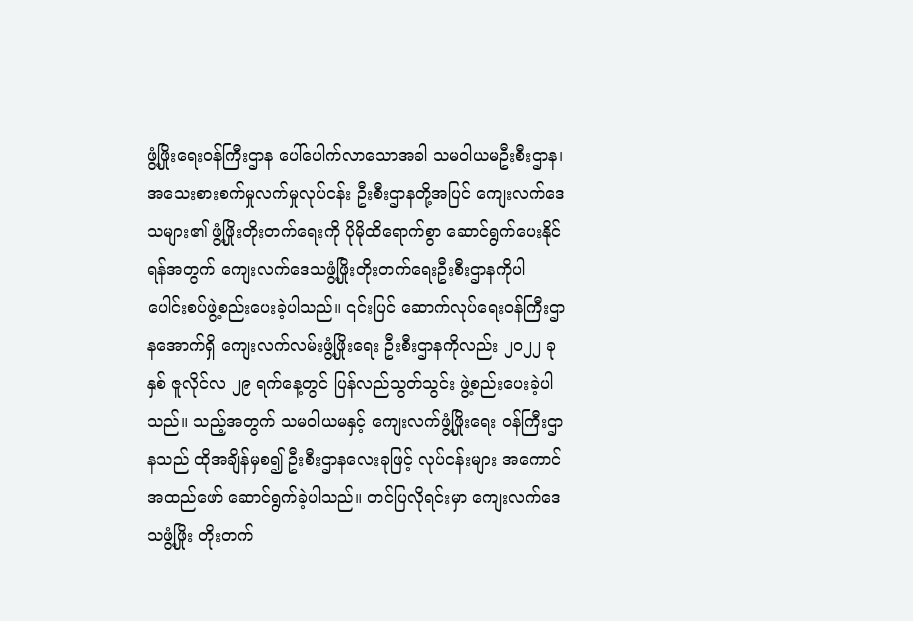ဖွံ့ဖြိုးရေးဝန်ကြီးဌာန ပေါ်ပေါက်လာသောအခါ သမဝါယမဦးစီးဌာန၊ အသေးစားစက်မှုလက်မှုလုပ်ငန်း ဦးစီးဌာနတို့အပြင် ကျေးလက်ဒေသများ၏ ဖွံ့ဖြိုးတိုးတက်ရေးကို ပိုမိုထိရောက်စွာ ဆောင်ရွက်ပေးနိုင်ရန်အတွက် ကျေးလက်ဒေသဖွံ့ဖြိုးတိုးတက်ရေးဦးစီးဌာနကိုပါ ပေါင်းစပ်ဖွဲ့စည်းပေးခဲ့ပါသည်။ ၎င်းပြင် ဆောက်လုပ်ရေးဝန်ကြီးဌာနအောက်ရှိ ကျေးလက်လမ်းဖွံ့ဖြိုးရေး ဦးစီးဌာနကိုလည်း ၂၀၂၂ ခုနှစ် ဇူလိုင်လ ၂၉ ရက်နေ့တွင် ပြန်လည်သွတ်သွင်း ဖွဲ့စည်းပေးခဲ့ပါသည်။ သည့်အတွက် သမဝါယမနှင့် ကျေးလက်ဖွံ့ဖြိုးရေး ဝန်ကြီးဌာနသည် ထိုအချိန်မှစ၍ ဦးစီးဌာနလေးခုဖြင့် လုပ်ငန်းများ အကောင်အထည်ဖော် ဆောင်ရွက်ခဲ့ပါသည်။ တင်ပြလိုရင်းမှာ ကျေးလက်ဒေသဖွံ့ဖြိုး တိုးတက်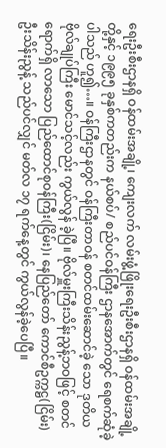ရေးဦးစီးဌာနရှိ ဝန်ထမ်းအချို့၊ ကျေးလက် လမ်းဖွံ့ဖြိုးရေးဦးစီးဌာနရှိ ဝန်ထမ်းအချို့တို့နှင့် ၁၉၉၅ ခုနှစ်ကတည်းက နယ်စပ်/ စည်ပင်ဝန်ကြီး ဌာနအောက်တွင် ရေစက်ဆုံခဲ့ပါသည် ဟူ၍…။ ဝန်ကြီးဌာနတွင် ဝန်ကြီးတာဝန် စတင်ထမ်းဆောင်ခဲ့ သော ဒုတိယဗိုလ်ချုပ်ကြီး မောင်သင့်လည်း ကွယ်လွန် ခဲ့ပြီ။ ဗိုလ်မှူးကြီးသိန်းညွန့်ဘဝဖြင့် စတင်ရောက်ရှိ လာသော ပြည်ထောင်စုဝန်ကြီး(ငြိမ်း)၊ နေပြည်တော် ကောင်စီဥက္ကဋ္ဌ(ငြိမ်း) ဦးသိန်းညွန့် သည်ပင်လျှင် မတ်လ ၁၇ ရက်နေ့တွင် ကွယ်လွန်ခဲ့ပေပြီ။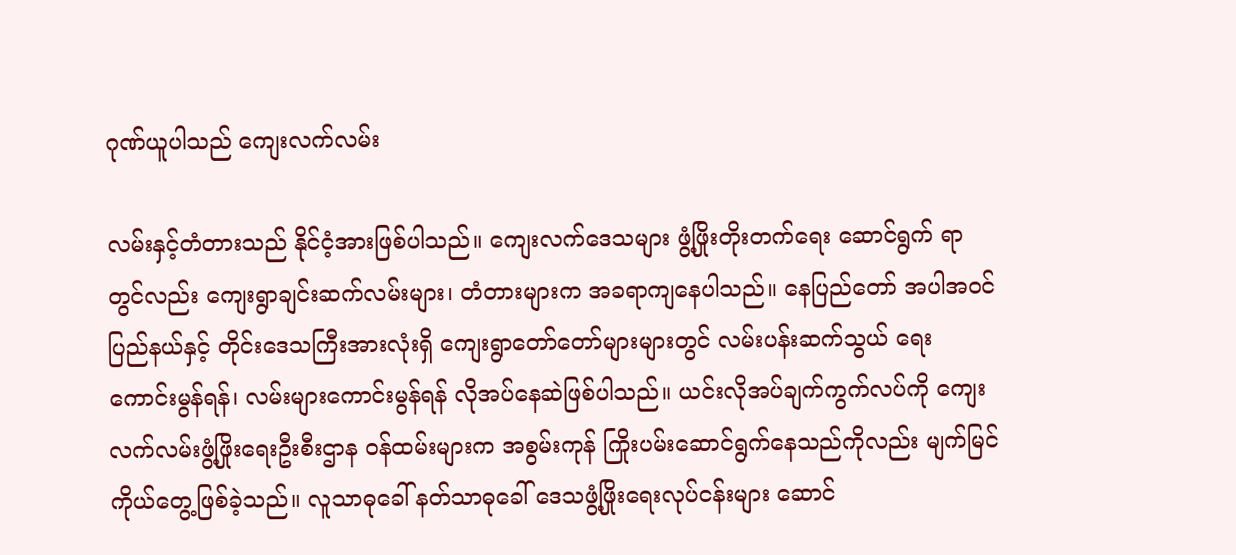ဂုဏ်ယူပါသည် ကျေးလက်လမ်း

လမ်းနှင့်တံတားသည် နိုင်ငံ့အားဖြစ်ပါသည်။ ကျေးလက်ဒေသများ ဖွံ့ဖြိုးတိုးတက်ရေး ဆောင်ရွက် ရာတွင်လည်း ကျေးရွာချင်းဆက်လမ်းများ၊ တံတားများက အခရာကျနေပါသည်။ နေပြည်တော် အပါအဝင် ပြည်နယ်နှင့် တိုင်းဒေသကြီးအားလုံးရှိ ကျေးရွာတော်တော်များများတွင် လမ်းပန်းဆက်သွယ် ရေးကောင်းမွန်ရန်၊ လမ်းများကောင်းမွန်ရန် လိုအပ်နေဆဲဖြစ်ပါသည်။ ယင်းလိုအပ်ချက်ကွက်လပ်ကို ကျေးလက်လမ်းဖွံ့ဖြိုးရေးဦးစီးဌာန ဝန်ထမ်းများက အစွမ်းကုန် ကြိုးပမ်းဆောင်ရွက်နေသည်ကိုလည်း မျက်မြင်ကိုယ်တွေ့ဖြစ်ခဲ့သည်။ လူသာဓုခေါ် နတ်သာဓုခေါ် ဒေသဖွံ့ဖြိုးရေးလုပ်ငန်းများ ဆောင်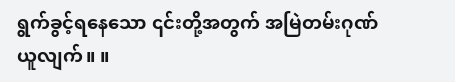ရွက်ခွင့်ရနေသော ၎င်းတို့အတွက် အမြဲတမ်းဂုဏ်ယူလျက်။ ။